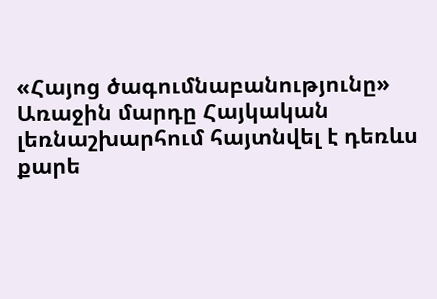«Հայոց ծագումնաբանությունը»
Առաջին մարդը Հայկական լեռնաշխարհում հայտնվել է դեռևս քարե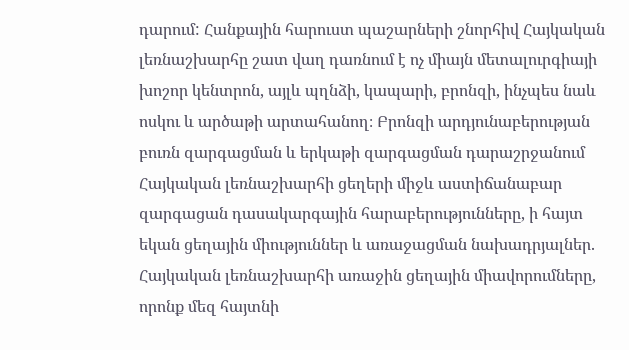դարում: Հանքային հարուստ պաշարների շնորհիվ Հայկական լեռնաշխարհը շատ վաղ դառնում է ոչ միայն մետալուրգիայի խոշոր կենտրոն, այլև պղնձի, կապարի, բրոնզի, ինչպես նաև ոսկու և արծաթի արտահանող։ Բրոնզի արդյունաբերության բուռն զարգացման և երկաթի զարգացման դարաշրջանում Հայկական լեռնաշխարհի ցեղերի միջև աստիճանաբար զարգացան դասակարգային հարաբերությունները, ի հայտ եկան ցեղային միություններ և առաջացման նախադրյալներ. Հայկական լեռնաշխարհի առաջին ցեղային միավորումները, որոնք մեզ հայտնի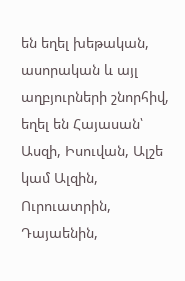են եղել խեթական, ասորական և այլ աղբյուրների շնորհիվ, եղել են Հայասան՝ Ասզի, Իսուվան, Ալշե կամ Ալզին, Ուրուատրին, Դայաենին,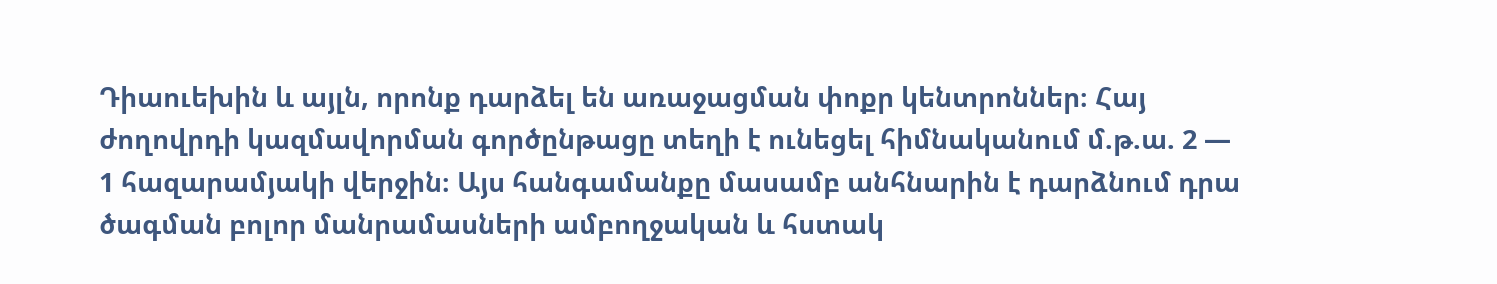Դիաուեխին և այլն, որոնք դարձել են առաջացման փոքր կենտրոններ։ Հայ ժողովրդի կազմավորման գործընթացը տեղի է ունեցել հիմնականում մ.թ.ա. 2 — 1 հազարամյակի վերջին։ Այս հանգամանքը մասամբ անհնարին է դարձնում դրա ծագման բոլոր մանրամասների ամբողջական և հստակ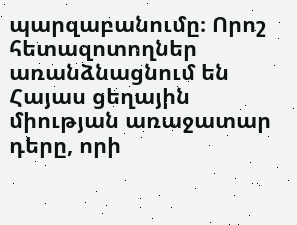պարզաբանումը։ Որոշ հետազոտողներ առանձնացնում են Հայաս ցեղային միության առաջատար դերը, որի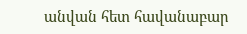անվան հետ հավանաբար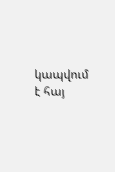կապվում է հայ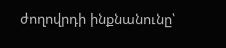ժողովրդի ինքնանունը՝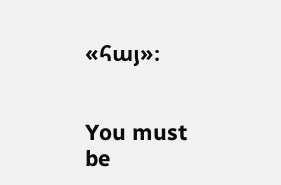«հայ»։


You must be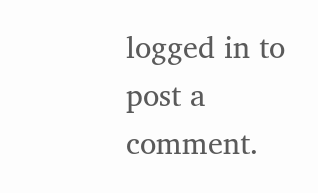logged in to post a comment.